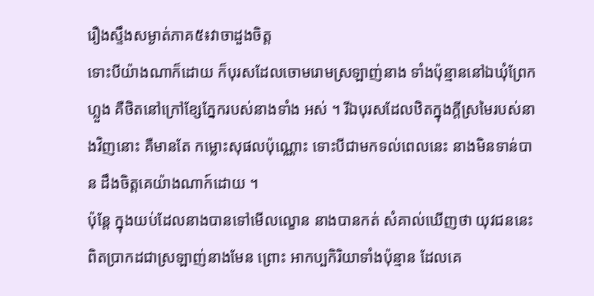រឿងស្ទឹងសម្ងាត់ភាគ៥៖វាចាដួងចិត្ត
ទោះបីយ៉ាងណាក៏ដោយ ក៏បុរសដែលចោមរោមស្រឡាញ់នាង ទាំងប៉ុន្មាននៅឯឃុំព្រែកហ្លួង គឺថិតនៅក្រៅខ្សែភ្នែករបស់នាងទាំង អស់ ។ រីឯបុរសដែលឋិតក្នុងក្តីស្រមៃរបស់នាងវិញនោះ គឺមានតែ កម្លោះសុផលប៉ុណ្ណោះ ទោះបីជាមកទល់ពេលនេះ នាងមិនទាន់បាន ដឹងចិត្តគេយ៉ាងណាក៍ដោយ ។
ប៉ុន្តែ ក្នុងយប់ដែលនាងបានទៅមើលល្ខោន នាងបានកត់ សំគាល់ឃើញថា យុវជននេះពិតប្រាកដជាស្រឡាញ់នាងមែន ព្រោះ អាកប្បកិរិយាទាំងប៉ុន្មាន ដែលគេ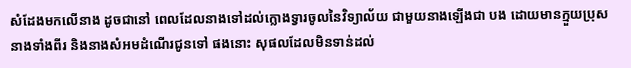សំដែងមកលើនាង ដូចជានៅ ពេលដែលនាងទៅដល់ក្លោងទ្វារចូលនៃវិទ្យាល័យ ជាមួយនាងឡើងជា បង ដោយមានក្មួយប្រុសនាងទាំងពីរ និងនាងសំអមដំណើរជូនទៅ ផងនោះ សុផលដែលមិនទាន់ដល់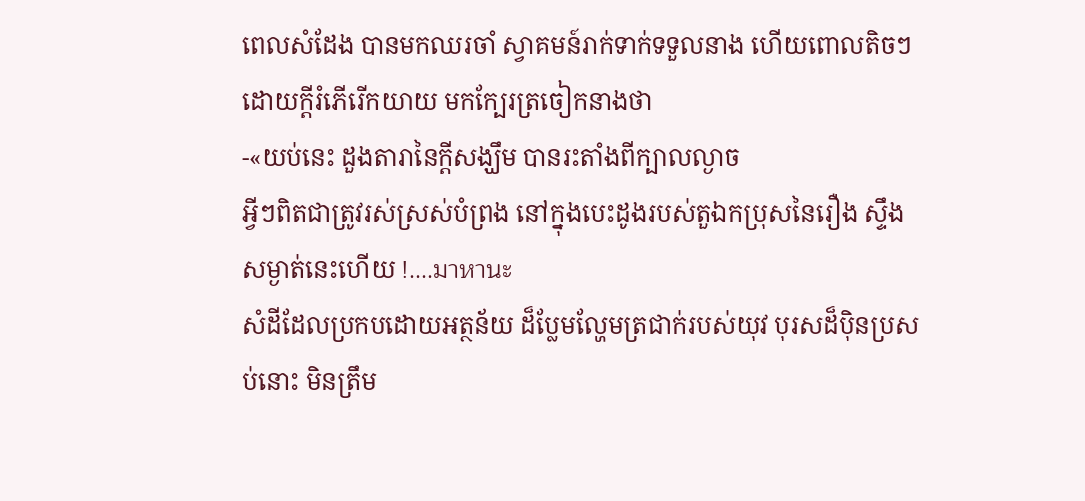ពេលសំដែង បានមកឈរចាំ ស្វាគមន៍រាក់ទាក់ទទួលនាង ហើយពោលតិចៗដោយក្តីរំភើរើកយាយ មកក្បែរត្រចៀកនាងថា
-«យប់នេះ ដួងតារានៃក្តីសង្ឃឹម បានរះតាំងពីក្បាលល្ងាច
អ្វីៗពិតជាត្រូវរស់ស្រស់បំព្រង នៅក្នុងបេះដូងរបស់តួឯកប្រុសនៃរឿង ស្ទឹងសម្ងាត់នេះហើយ !....มาหานะ
សំដីដែលប្រកបដោយអត្ថន័យ ដ៏ប្លែមល្ហែមត្រជាក់របស់យុវ បុរសដ៏ប៉ិនប្រសប់នោះ មិនត្រឹម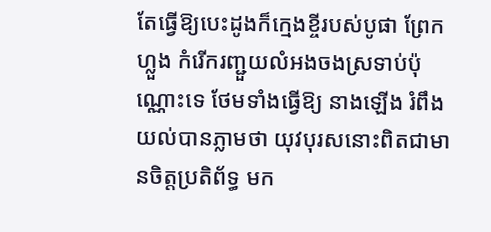តែធ្វើឱ្យបេះដូងក៏ក្មេងខ្ចីរបស់បូផា ព្រែកហ្លួង កំរើករញ្ជួយលំអងចងស្រទាប់ប៉ុណ្ណោះទេ ថែមទាំងធ្វើឱ្យ នាងឡើង រំពឹងយល់បានភ្លាមថា យុវបុរសនោះពិតជាមានចិត្តប្រតិព័ទ្ធ មក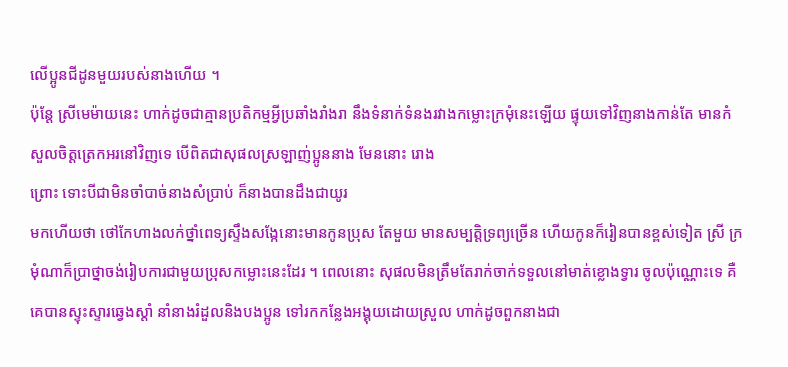លើប្អូនជីដូនមួយរបស់នាងហើយ ។
ប៉ុន្តែ ស្រីមេម៉ាយនេះ ហាក់ដូចជាគ្មានប្រតិកម្មអ្វីប្រឆាំងរាំងរា នឹងទំនាក់ទំនងរវាងកម្លោះក្រមុំនេះឡើយ ផ្ទុយទៅវិញនាងកាន់តែ មានកំសួលចិត្តត្រេកអរនៅវិញទេ បើពិតជាសុផលស្រឡាញ់ប្អូននាង មែននោះ រោង
ព្រោះ ទោះបីជាមិនចាំបាច់នាងសំប្រាប់ ក៏នាងបានដឹងជាយូរ
មកហើយថា ថៅកែហាងលក់ថ្នាំពេទ្យស្ទឹងសង្កែនោះមានកូនប្រុស តែមួយ មានសម្បត្តិទ្រព្យច្រើន ហើយកូនក៏រៀនបានខ្ពស់ទៀត ស្រី ក្រមុំណាក៏ប្រាថ្នាចង់រៀបការជាមួយប្រុសកម្លោះនេះដែរ ។ ពេលនោះ សុផលមិនត្រឹមតែរាក់ចាក់ទទួលនៅមាត់ខ្លោងទ្វារ ចូលប៉ុណ្ណោះទេ គឺគេបានស្ទុះស្ទារឆ្វេងស្តាំ នាំនាងរំដួលនិងបងប្អូន ទៅរកកន្លែងអង្គុយដោយស្រួល ហាក់ដូចពួកនាងជា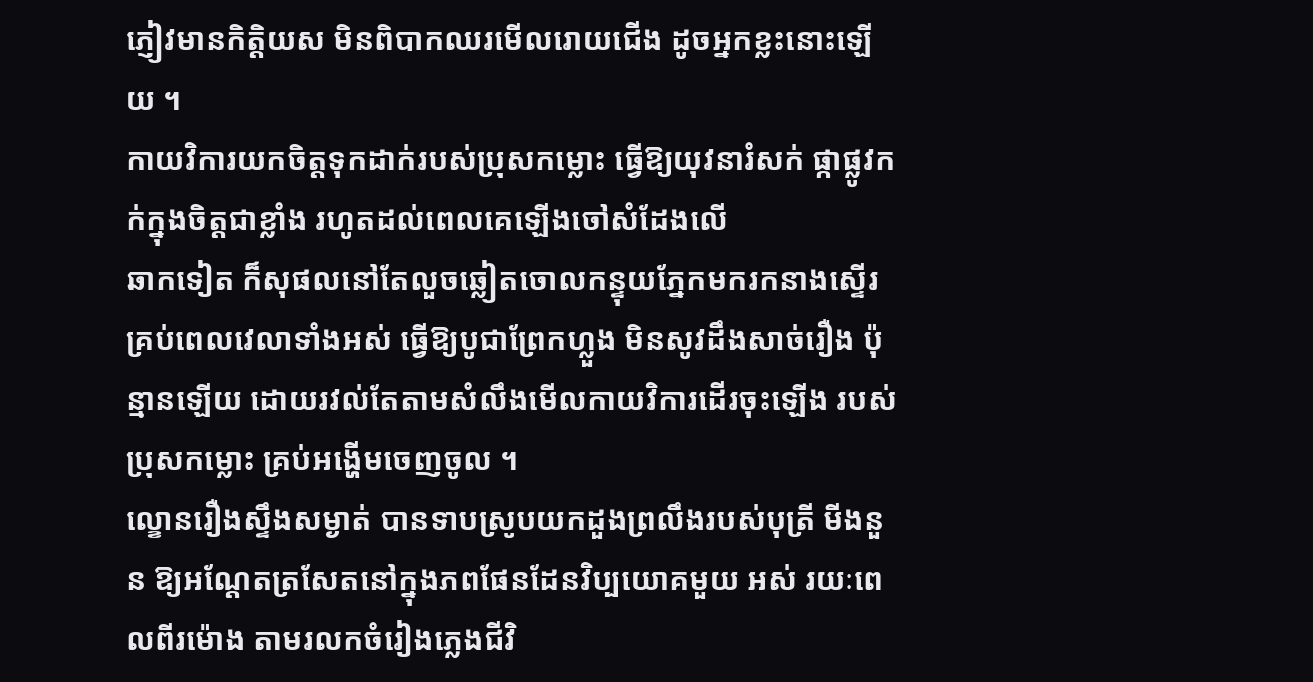ភ្ញៀវមានកិត្តិយស មិនពិបាកឈរមើលរោយជើង ដូចអ្នកខ្លះនោះឡើយ ។
កាយវិការយកចិត្តទុកដាក់របស់ប្រុសកម្លោះ ធ្វើឱ្យយុវនារំសក់ ផ្កាផ្លូវកក់ក្នុងចិត្តជាខ្លាំង រហូតដល់ពេលគេឡើងចៅសំដែងលើ
ឆាកទៀត ក៏សុផលនៅតែលួចឆ្លៀតចោលកន្ទុយភ្នែកមករកនាងស្ទើរ គ្រប់ពេលវេលាទាំងអស់ ធ្វើឱ្យបូជាព្រែកហ្លួង មិនសូវដឹងសាច់រឿង ប៉ុន្មានឡើយ ដោយរវល់តែតាមសំលឹងមើលកាយវិការដើរចុះឡើង របស់ប្រុសកម្លោះ គ្រប់អង្ហើមចេញចូល ។
ល្ខោនរឿងស្ទឹងសម្ងាត់ បានទាបស្រូបយកដួងព្រលឹងរបស់បុត្រី មីងនួន ឱ្យអណ្តែតត្រសែតនៅក្នុងភពផែនដែនវិប្បយោគមួយ អស់ រយៈពេលពីរម៉ោង តាមរលកចំរៀងភ្លេងជីវិ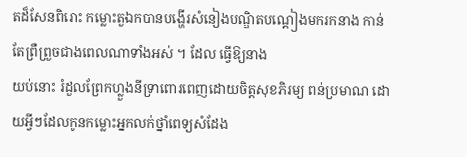តដ៏សែនពិរោះ កម្លោះតួឯកបានបង្ហើរសំនៀងបណ្ឌិតបណ្តៀងមករកនាង កាន់តែព្រឺព្រួចជាងពេលណាទាំងអស់ ។ ដែល ធ្វើឱ្យនាង
យប់នោះ រំដួលព្រែកហ្លួងនីទ្រាពោរពេញដោយចិត្តសុខភិរម្យ ពន់ប្រមាណ ដោយអ្វីៗដែលកូនកម្លោះអ្នកលក់ថ្នាំពេទ្យសំដែង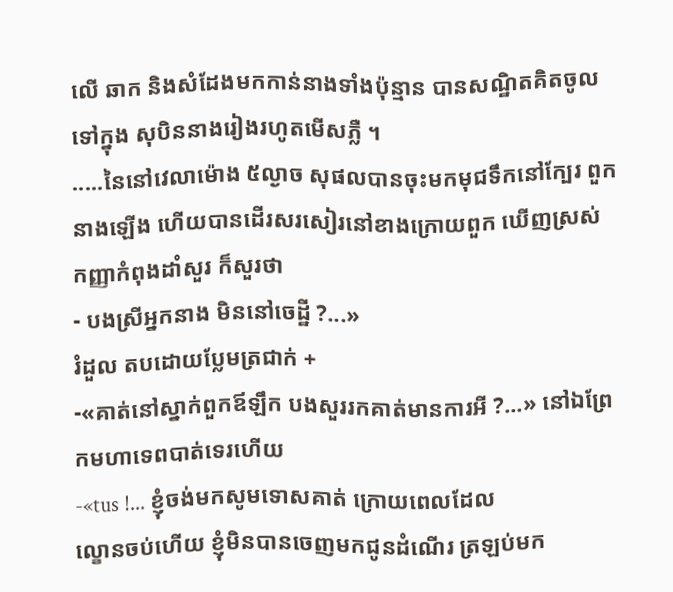លើ ឆាក និងសំដែងមកកាន់នាងទាំងប៉ុន្មាន បានសណ្ឋិតគិតចូលទៅក្នុង សុបិននាងរៀងរហូតមើសភ្លឺ ។
.....នៃនៅវេលាម៉ោង ៥ល្ងាច សុផលបានចុះមកមុជទឹកនៅក្បែរ ពួកនាងឡើង ហើយបានដើរសរសៀរនៅខាងក្រោយពួក ឃើញស្រស់ កញ្ញាកំពុងដាំសួរ ក៏សួរថា
- បងស្រីអ្នកនាង មិននៅចេដ្ឋី ?...»
រំដួល តបដោយប្លែមត្រជាក់ +
-«គាត់នៅស្នាក់ពួកឪឡឹក បងសួររកគាត់មានការអី ?...» នៅឯព្រែកមហាទេពបាត់ទេរហើយ
-«tus !... ខ្ញុំចង់មកសូមទោសគាត់ ក្រោយពេលដែល
ល្ខោនចប់ហើយ ខ្ញុំមិនបានចេញមកជូនដំណើរ ត្រឡប់មក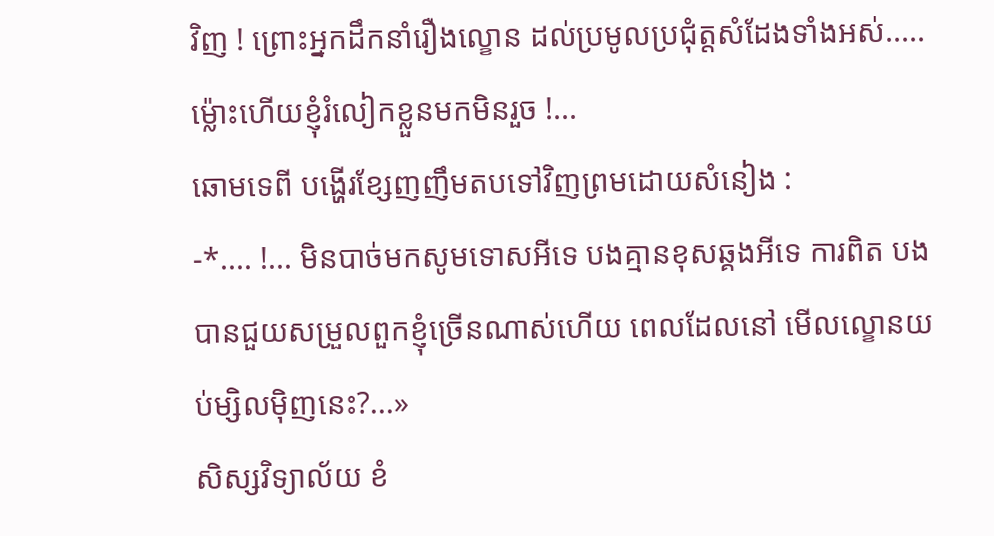វិញ ! ព្រោះអ្នកដឹកនាំរឿងល្ខោន ដល់ប្រមូលប្រជុំត្តសំដែងទាំងអស់..... ម៉្លោះហើយខ្ញុំរំលៀកខ្លួនមកមិនរួច !...
ឆោមទេពី បង្ហើរខ្សែញញឹមតបទៅវិញព្រមដោយសំនៀង :
-*.... !... មិនបាច់មកសូមទោសអីទេ បងគ្មានខុសឆ្គងអីទេ ការពិត បងបានជួយសម្រួលពួកខ្ញុំច្រើនណាស់ហើយ ពេលដែលនៅ មើលល្ខោនយប់ម្សិលម៉ិញនេះ?...»
សិស្សវិទ្យាល័យ ខំ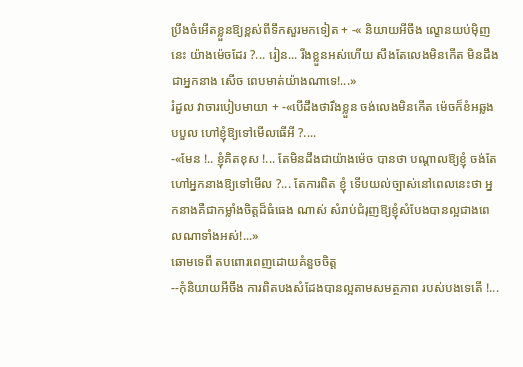ប្រឹងចំអើតខ្លួនឱ្យខ្ពស់ពីទឹកសួរមកទៀត + -« និយាយអីចឹង ល្ខោនយប់ម៉ិញនេះ យ៉ាងម៉េចដែរ ?... រៀន... រីងខ្លួនអស់ហើយ សឹងតែលេងមិនកើត មិនដឹងជាអ្នកនាង សើច ពេបមាត់យ៉ាងណាទេ!...»
រំដួល វាចារបៀបមាយា + -«បើដឹងថារឹងខ្លួន ចង់លេងមិនកើត ម៉េចក៏ខំអឆ្លងបបួល ហៅខ្ញុំឱ្យទៅមើលធើអី ?....
-«មែន !.. ខ្ញុំគិតខុស !... តែមិនដឹងជាយ៉ាងម៉េច បានថា បណ្តាលឱ្យខ្ញុំ ចង់តែហៅអ្នកនាងឱ្យទៅមើល ?... តែការពិត ខ្ញុំ ទើបយល់ច្បាស់នៅពេលនេះថា អ្នកនាងគឺជាកម្លាំងចិត្តដ៏ធំធេង ណាស់ សំរាប់ជំរុញឱ្យខ្ញុំសំបែងបានល្អជាងពេលណាទាំងអស់!...»
ឆោមទេពី តបពោរពេញដោយគំនួចចិត្ត
--កុំនិយាយអីចឹង ការពិតបងសំដែងបានល្អតាមសមត្ថភាព របស់បងទេតើ !...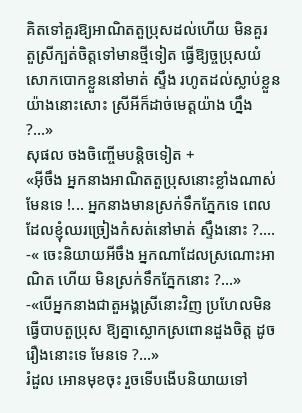គិតទៅគួរឱ្យអាណិតតួប្រុសដល់ហើយ មិនគួរ
តួស្រីក្បត់ចិត្តទៅមានថ្មីទៀត ធ្វើឱ្យច្ចប្រុសយំសោកបោកខ្លួននៅមាត់ ស្ទឹង រហូតដល់ស្លាប់ខ្លួនយ៉ាងនោះសោះ ស្រីអីក៏ដាច់មេត្តយ៉ាង ហ្នឹង ?...»
សុផល ចងចិញ្ចើមបន្តិចទៀត +
«អ៊ីចឹង អ្នកនាងអាណិតតួប្រុសនោះខ្លាំងណាស់មែនទេ !... អ្នកនាងមានស្រក់ទឹកភ្នែកទេ ពេលដែលខ្ញុំឈរច្រៀងកំសត់នៅមាត់ ស្ទឹងនោះ ?....
-« ចេះនិយាយអីចឹង អ្នកណាដែលស្រណោះអាណិត ហើយ មិនស្រក់ទឹកភ្នែកនោះ ?...»
-«បើអ្នកនាងជាតួអង្គស្រីនោះវិញ ប្រហែលមិនធ្វើបាបតួប្រុស ឱ្យគ្នាស្លោកស្រពោនដួងចិត្ត ដូចរឿងនោះទេ មែនទេ ?...»
រំដួល អោនមុខចុះ រួចទើបងើបនិយាយទៅ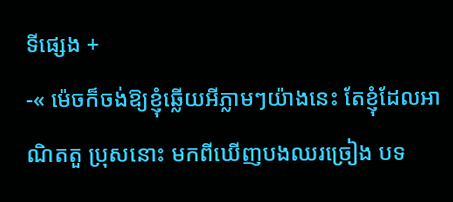ទីផ្សេង +
-« ម៉េចក៏ចង់ឱ្យខ្ញុំឆ្លើយអីភ្លាមៗយ៉ាងនេះ តែខ្ញុំដែលអាណិតតួ ប្រុសនោះ មកពីឃើញបងឈរច្រៀង បទ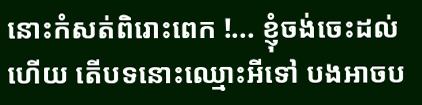នោះកំសត់ពិរោះពេក !... ខ្ញុំចង់ចេះដល់ហើយ តើបទនោះឈ្មោះអីទៅ បងអាចប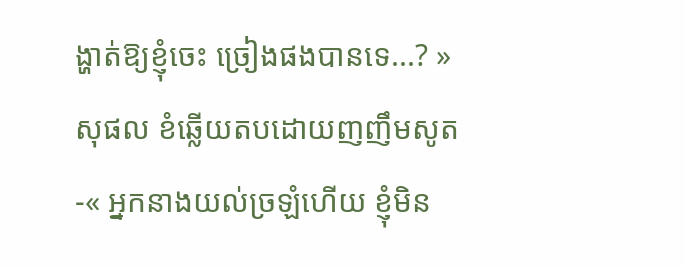ង្ហាត់ឱ្យខ្ញុំចេះ ច្រៀងផងបានទេ...? »
សុផល ខំឆ្លើយតបដោយញញឹមសូត
-« អ្នកនាងយល់ច្រឡំហើយ ខ្ញុំមិន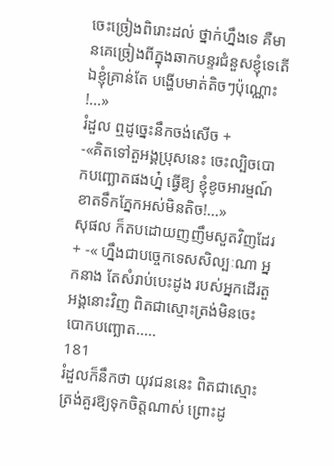ចេះច្រៀងពិរោះដល់ ថ្នាក់ហ្នឹងទេ គឺមានគេច្រៀងពីក្នុងឆាកបន្ទរជំនួសខ្ញុំទេតើ ឯខ្ញុំគ្រាន់តែ បង្ហើបមាត់តិចៗប៉ុណ្ណោះ !...»
រំដួល ឮដូច្នេះនឹកចង់សើច +
-«គិតទៅតួអង្គប្រុសនេះ ចេះល្បិចបោកបញ្ឆោតផងហ្ន៎ ធ្វើឱ្យ ខ្ញុំខូចអារម្មណ៍ ខាតទឹកភ្នែកអស់មិនតិច!...»
សុផល ក៏តបដោយញញឹមសួតវិញដែរ + -« ហ្នឹងជាបច្ចេកទេសសិល្បៈណា អ្នកនាង តែសំរាប់បេះដូង របស់អ្នកដើរតួអង្គនោះវិញ ពិតជាស្មោះត្រង់មិនចេះបោកបញ្ឆោត.....
181
រំដួលក៏នឹកថា យុវជននេះ ពិតជាស្មោះត្រង់គួរឱ្យទុកចិត្តណាស់ ព្រោះដូ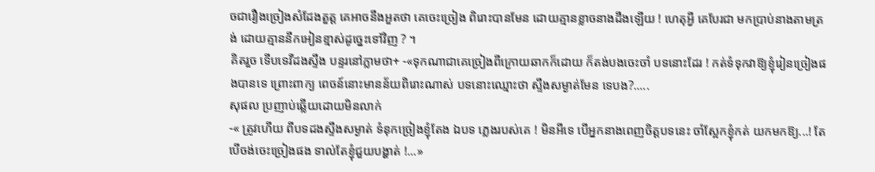ចជារឿងច្រៀងសំដែងតួត្ត គេអាចនឹងអួតថា គេចេះច្រៀង ពិរោះបានមែន ដោយគ្មានខ្លាចនាងដឹងឡើយ ! ហេតុអ្វី គេបែរជា មកប្រាប់នាងតាមត្រង់ ដោយគ្មាននឹកអៀនខ្មាស់ដូច្នេះទៅវិញ ? ។
គិតរួច ទើបទេវីដងស្ទឹង បន្ទរនៅភ្លាមថា+ -«ទុកណាជាគេច្រៀងពីក្រោយឆាកក៏ដោយ ក៏តង់បងចេះចាំ បទនោះដែរ ! កត់ទំទុកវាឱ្យខ្ញុំរៀនច្រៀងផងបានទេ ព្រោះពាក្យ ពេចន៍នោះមានន័យពិរោះណាស់ បទនោះឈ្មោះថា ស្ទឹងសម្ងាត់មែន ទេបង?.....
សុផល ប្រញាប់ឆ្លើយដោយមិនលាក់
-« ត្រូវហើយ ពីបទដងស្ទឹងសម្ងាត់ ទំនុកច្រៀងខ្ញុំតែង ឯបទ ភ្លេងរបស់គេ ! មិនអីទេ បើអ្នកនាងពេញចិត្តបទនេះ ចាំស្អែកខ្ញុំកត់ យកមកឱ្យ...! តែបើចង់ចេះច្រៀងផង ទាល់តែខ្ញុំជួយបង្ហាត់ !...»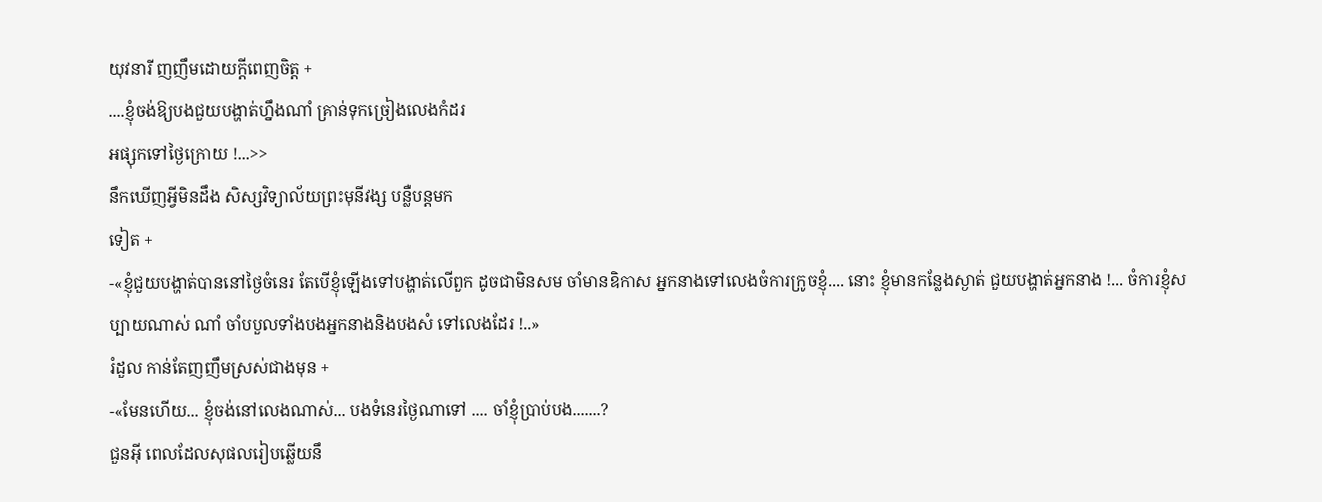យុវនារី ញញឹមដោយក្ដីពេញចិត្ត +
....ខ្ញុំចង់ឱ្យបងជួយបង្ហាត់ហ្នឹងណាំ គ្រាន់ទុកច្រៀងលេងកំដរ
អផ្សុកទៅថ្ងៃក្រោយ !...>>
នឹកឃើញអ្វីមិនដឹង សិស្សវិទ្យាល័យព្រះមុនីវង្ស បន្លឺបន្តមក
ទៀត +
-«ខ្ញុំជួយបង្ហាត់បាននៅថ្ងៃចំនេរ តែបើខ្ញុំឡើងទៅបង្ហាត់លើពួក ដូចជាមិនសម ចាំមានឧិកាស អ្នកនាងទៅលេងចំការក្រូចខ្ញុំ.... នោះ ខ្ញុំមានកន្លែងស្ងាត់ ជួយបង្ហាត់អ្នកនាង !... ចំការខ្ញុំសប្បាយណាស់ ណាំ ចាំបបួលទាំងបងអ្នកនាងនិងបងសំ ទៅលេងដែរ !..»
រំដួល កាន់តែញញឹមស្រស់ជាងមុន +
-«មែនហើយ... ខ្ញុំចង់នៅលេងណាស់... បងទំនេរថ្ងៃណាទៅ .... ចាំខ្ញុំប្រាប់បង.......?
ជួនអ៊ី ពេលដែលសុផលរៀបឆ្លើយនឹ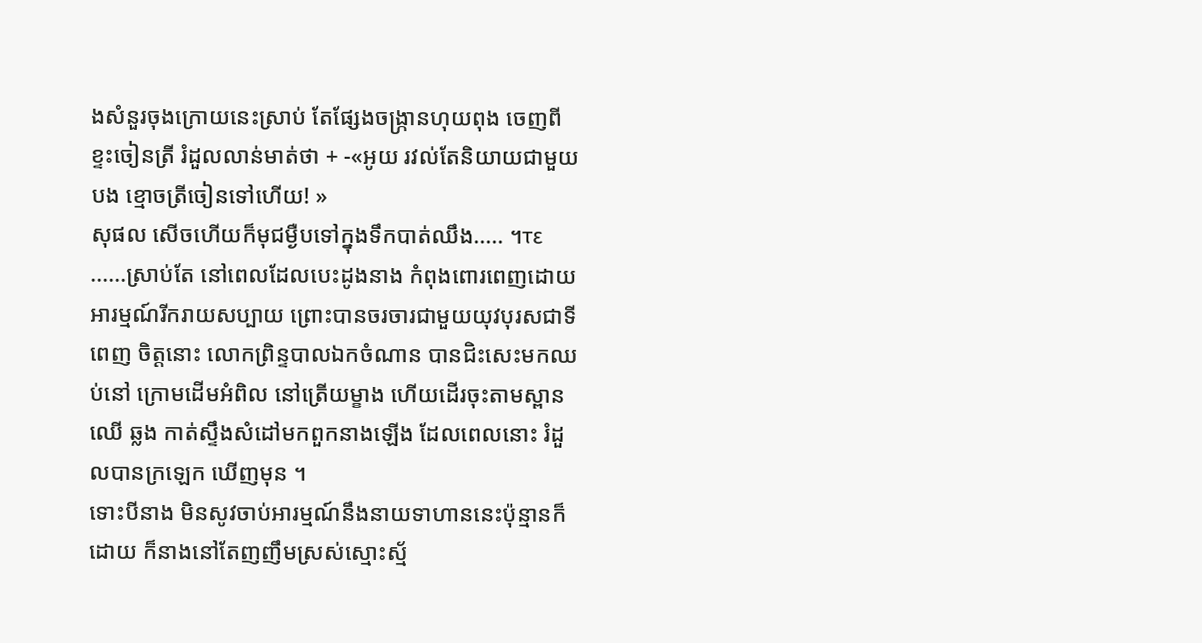ងសំនួរចុងក្រោយនេះស្រាប់ តែផ្សែងចង្ក្រានហុយពុង ចេញពីខ្ទះចៀនត្រី រំដួលលាន់មាត់ថា + -«អូយ រវល់តែនិយាយជាមួយបង ខ្មោចត្រីចៀនទៅហើយ! »
សុផល សើចហើយក៏មុជម្ងឺបទៅក្នុងទឹកបាត់ឈឹង..... ។τε ......ស្រាប់តែ នៅពេលដែលបេះដូងនាង កំពុងពោរពេញដោយ អារម្មណ៍រីករាយសប្បាយ ព្រោះបានចរចារជាមួយយុវបុរសជាទីពេញ ចិត្តនោះ លោកព្រិន្ទបាលឯកចំណាន បានជិះសេះមកឈប់នៅ ក្រោមដើមអំពិល នៅត្រើយម្ខាង ហើយដើរចុះតាមស្ពានឈើ ឆ្លង កាត់ស្ទឹងសំដៅមកពួកនាងឡើង ដែលពេលនោះ រំដួលបានក្រឡេក ឃើញមុន ។
ទោះបីនាង មិនសូវចាប់អារម្មណ៍នឹងនាយទាហាននេះប៉ុន្មានក៏
ដោយ ក៏នាងនៅតែញញឹមស្រស់ស្មោះស្ម័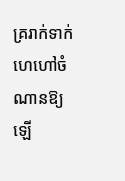គ្ររាក់ទាក់ ហេហៅចំណានឱ្យ ឡើ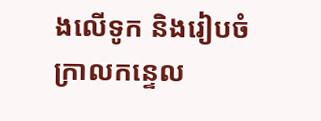ងលើទូក និងរៀបចំក្រាលកន្ទេល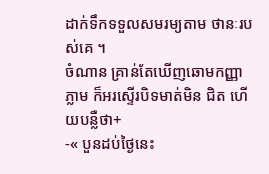ដាក់ទឹកទទួលសមរម្យតាម ថានៈរបស់គេ ។
ចំណាន គ្រាន់តែឃើញឆោមកញ្ញាភ្លាម ក៏អរស្ទើរបិទមាត់មិន ជិត ហើយបន្លឺថា+
-« បួនដប់ថ្ងៃនេះ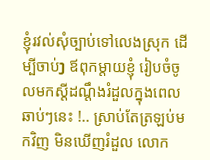ខ្ញុំរវល់សុំច្បាប់ទៅលេងស្រុក ដើម្បីចាប់ງ ឪពុកម្តាយខ្ញុំ រៀបចំចូលមកស្ដីដណ្ដឹងរំដួលក្នុងពេលឆាប់ៗនេះ !.. ស្រាប់តែត្រឡប់មកវិញ មិនឃើញរំដួល លោក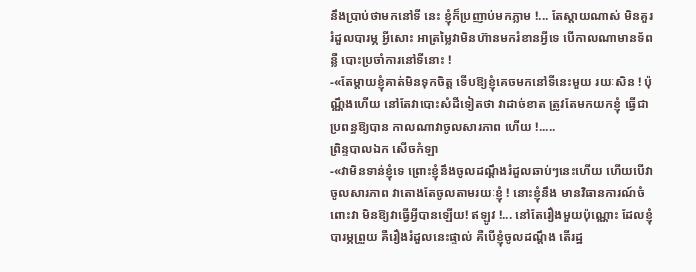នឹងប្រាប់ថាមកនៅទី នេះ ខ្ញុំក៏ប្រញាប់មកភ្លាម !... តែស្តាយណាស់ មិនគួររំដួលបារម្ភ អ្វីសោះ អាត្រម្លៃវាមិនហ៊ានមករំខានអ្វីទេ បើកាលណាមានទ័ពន្លឺ បោះប្រចាំការនៅទីនោះ !
-«តែម្តាយខ្ញុំគាត់មិនទុកចិត្ត ទើបឱ្យខ្ញុំគេចមកនៅទីនេះមួយ រយៈសិន ! ប៉ុណ្ណឹងហើយ នៅតែវាបោះសំដីទៀតថា វាដាច់ខាត ត្រូវតែមកយកខ្ញុំ ធ្វើជាប្រពន្ធឱ្យបាន កាលណាវាចូលសារភាព ហើយ !.....
ព្រិន្ទបាលឯក សើចកំឡា
-«វាមិនទាន់ខ្ញុំទេ ព្រោះខ្ញុំនឹងចូលដណ្ដឹងរំដួលឆាប់ៗនេះហើយ ហើយបើវាចូលសារភាព វាតោងតែចូលតាមរយៈខ្ញុំ ! នោះខ្ញុំនឹង មានវិធានការណ៍ចំពោះវា មិនឱ្យវាធ្វើអ្វីបានឡើយ! ឥឡូវ !... នៅតែរឿងមួយប៉ុណ្ណោះ ដែលខ្ញុំបារម្ភព្រួយ គឺរឿងរំដួលនេះផ្ទាល់ គឺបើខ្ញុំចូលដណ្តឹង តើរដ្ឋ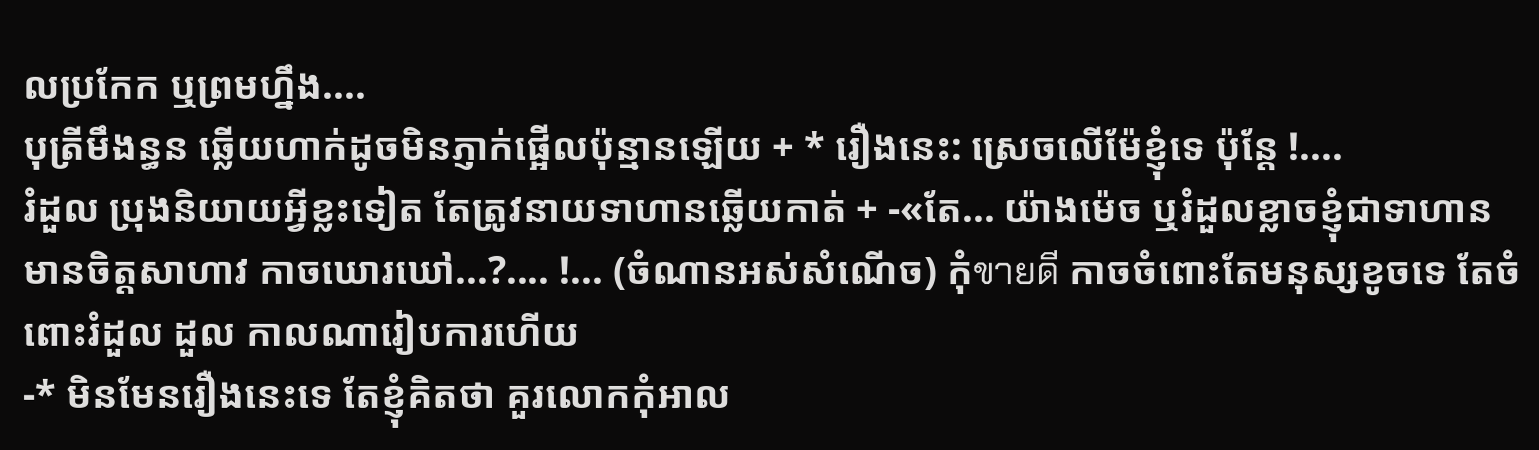លប្រកែក ឬព្រមហ្នឹង....
បុត្រីមឹងន្ធន ឆ្លើយហាក់ដូចមិនភ្ញាក់ផ្អើលប៉ុន្មានឡើយ + * រឿងនេះ: ស្រេចលើម៉ែខ្ញុំទេ ប៉ុន្តែ !....
រំដួល ប្រុងនិយាយអ្វីខ្លះទៀត តែត្រូវនាយទាហានឆ្លើយកាត់ + -«តែ... យ៉ាងម៉េច ឬរំដួលខ្លាចខ្ញុំជាទាហាន មានចិត្តសាហាវ កាចឃោរឃៅ...?.... !... (ចំណានអស់សំណើច) កុំขายดี កាចចំពោះតែមនុស្សខូចទេ តែចំពោះរំដួល ដួល កាលណារៀបការហើយ
-* មិនមែនរឿងនេះទេ តែខ្ញុំគិតថា គួរលោកកុំអាល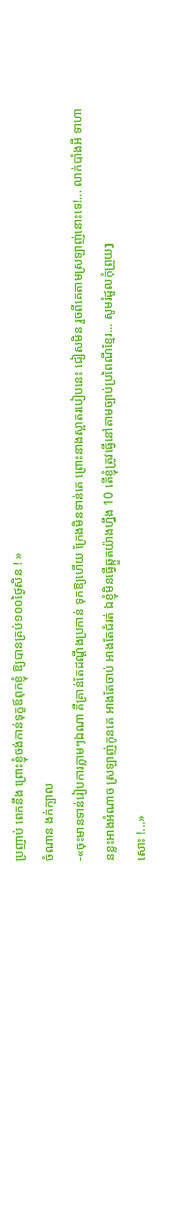ប្រញាប់ ពេកនឹង ព្រោះខ្ញុំចង់កាន់ទុក្ខឪពុកខ្ញុំ ឱ្យបានគ្រប់១០០ថ្ងៃសិន ! »
ចំណាន ងក់ក្បាល
-«ចុះមានទាន់រៀបការភ្លាមៗឯណា គឺគ្រាន់តែដណ្តឹងប្រកាន់ ទុកឱ្យហើយ ក្រែងមិនទាន់គេ ព្រោះនាងស្អាតរបៀបនេះ ជៀសមិន រួចពីគេតាមស្រឡាញ់នោះទេ!... លាក់បាំងអី ទាហានខ្លះអាងអំណាច ស្រឡាញ់កូនគេ អាងតែចាប់ អាងតែជំរត់ ឯខ្ញុំមិនធ្វើឆ្កួតយ៉ាងហ្នឹង 10 តើខ្ញុំត្រូវធ្វើនៅតាមច្បាប់ប្រពៃណីខ្មែរ... សូមរំដួលកុំព្រួយງ
សោះ !...»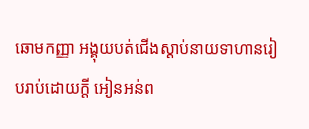ឆោមកញ្ញា អង្គុយបត់ជើងស្ដាប់នាយទាហានរៀបរាប់ដោយក្ដី អៀនអន់ព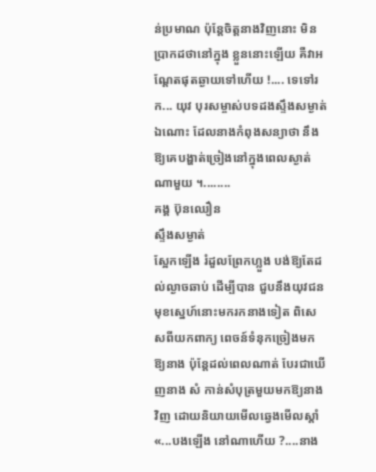ន់ប្រមាណ ប៉ុន្តែចិត្តនាងវិញនោះ មិនប្រាកដថានៅក្នុង ខ្លួននោះឡើយ គឺវាអណ្តែតផុតឆ្ងាយទៅហើយ !.... ទេទៅរក... យុវ បុរសម្ចាស់បទដងស្ទឹងសម្ងាត់ឯណោះ ដែលនាងកំពុងសន្យាថា នឹង ឱ្យគេបង្ហាត់ច្រៀងនៅក្នុងពេលស្ងាត់ណាមួយ ។........
គង្គ ប៊ុនឈឿន
ស្ទឹងសម្ងាត់
ស្អែកឡើង រំដួលព្រែកហ្លួង បង់ឱ្យតែដល់ល្ងាចឆាប់ ដើម្បីបាន ជួបនឹងយុវជនមុខស្នេហ៍នោះមករកនាងទៀត ពិសេសពីយកពាក្យ ពេចន៍ទំនុកច្រៀងមកឱ្យនាង ប៉ុន្តែដល់ពេលណាត់ បែរជាឃើញនាង សំ កាន់សំបុត្រមួយមកឱ្យនាងវិញ ដោយនិយាយមើលឆ្វេងមើលស្តាំ
«...បងឡើង នៅណាហើយ ?....នាង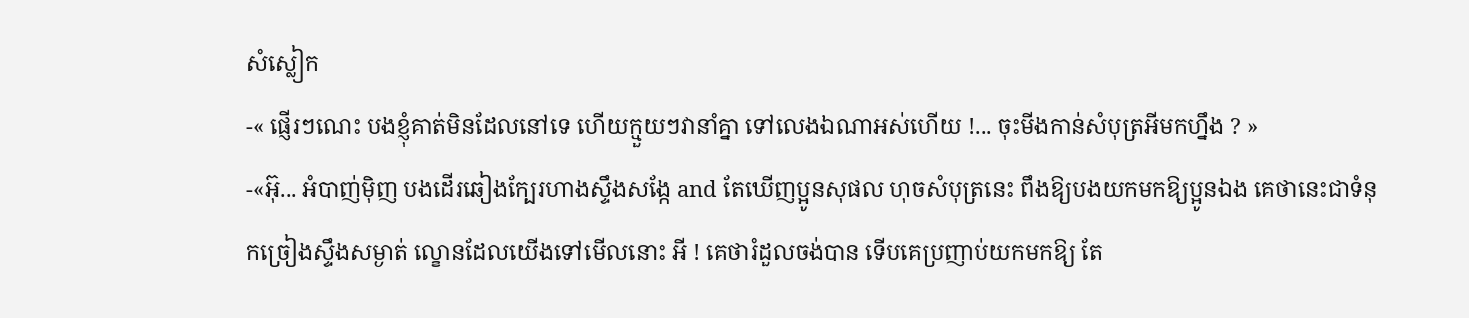សំស្លៀក
-« ផ្ញើរៗណេះ បងខ្ញុំគាត់មិនដែលនៅទេ ហើយក្មួយៗវានាំគ្នា ទៅលេងឯណាអស់ហើយ !... ចុះមីងកាន់សំបុត្រអីមកហ្នឹង ? »
-«អ៊ុ... អំបាញ់ម៉ិញ បងដើរឆៀងក្បែរហាងស្ទឹងសង្កែ and តែឃើញប្អូនសុផល ហុចសំបុត្រនេះ ពឹងឱ្យបងយកមកឱ្យប្អូនឯង គេថានេះជាទំនុកច្រៀងស្ទឹងសម្ងាត់ ល្ខោនដែលយើងទៅមើលនោះ អី ! គេថារំដួលចង់បាន ទើបគេប្រញាប់យកមកឱ្យ តែ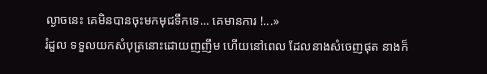ល្ងាចនេះ គេមិនបានចុះមកមុជទឹកទេ... គេមានការ !...»
រំដួល ទទួលយកសំបុត្រនោះដោយញញឹម ហើយនៅពេល ដែលនាងសំចេញផុត នាងក៏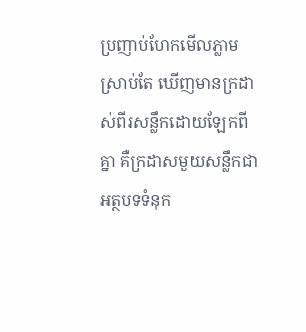ប្រញាប់ហែកមើលភ្លាម ស្រាប់តែ ឃើញមានក្រដាស់ពីរសន្លឹកដោយឡែកពីគ្នា គឺក្រដាសមួយសន្លឹកជា អត្ថបទទំនុក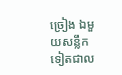ច្រៀង ឯមួយសន្លឹកទៀតជាល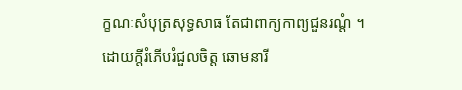ក្ខណៈសំបុត្រសុទ្ធសាធ តែជាពាក្យកាព្យជួនរណ្តំ ។
ដោយក្តីរំភើបរំជួលចិត្ត ឆោមនារី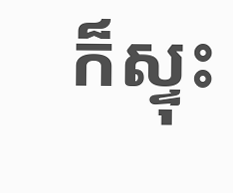ក៏ស្ទុះ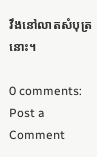វឹងនៅលាតសំបុត្រនោះ។

0 comments:
Post a Comment